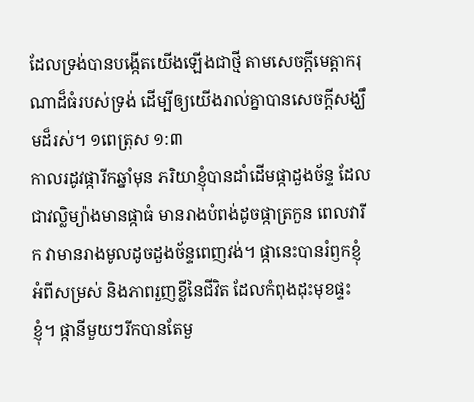ដែលទ្រង់បានបង្កើតយើងឡើងជាថ្មី តាមសេចក្តីមេត្តាករុណាដ៏ធំរបស់ទ្រង់ ដើម្បីឲ្យយើងរាល់គ្នាបានសេចក្តីសង្ឃឹមដ៏រស់។ ១ពេត្រុស ១:៣
កាលរដូវផ្ការីកឆ្នាំមុន ភរិយាខ្ញុំបានដាំដើមផ្កាដួងច័ន្ទ ដែលជាវល្លិម្យ៉ាងមានផ្កាធំ មានរាងបំពង់ដូចផ្កាត្រកួន ពេលវារីក វាមានរាងមូលដូចដួងច័ន្ទពេញវង់។ ផ្កានេះបានរំឭកខ្ញុំ អំពីសម្រស់ និងភាពរួញខ្លីនៃជីវិត ដែលកំពុងដុះមុខផ្ទះខ្ញុំ។ ផ្កានីមួយៗរីកបានតែមួ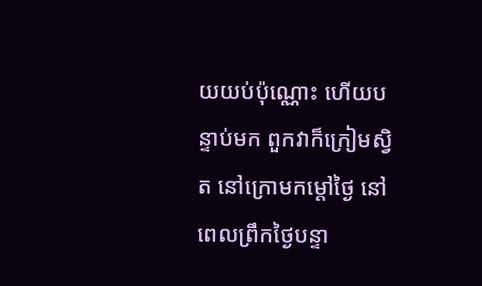យយប់ប៉ុណ្ណោះ ហើយបន្ទាប់មក ពួកវាក៏ក្រៀមស្វិត នៅក្រោមកម្តៅថ្ងៃ នៅពេលព្រឹកថ្ងៃបន្ទា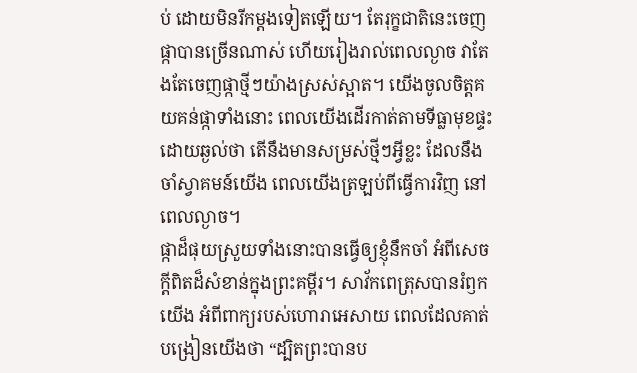ប់ ដោយមិនរីកម្តងទៀតឡើយ។ តែរុក្ខជាតិនេះចេញផ្កាបានច្រើនណាស់ ហើយរៀងរាល់ពេលល្ងាច វាតែងតែចេញផ្កាថ្មីៗយ៉ាងស្រស់ស្អាត។ យើងចូលចិត្តគយគន់ផ្កាទាំងនោះ ពេលយើងដើរកាត់តាមទីធ្លាមុខផ្ទះ ដោយឆ្ងល់ថា តើនឹងមានសម្រស់ថ្មីៗអ្វីខ្លះ ដែលនឹងចាំស្វាគមន៍យើង ពេលយើងត្រឡប់ពីធ្វើការវិញ នៅពេលល្ងាច។
ផ្កាដ៏ផុយស្រួយទាំងនោះបានធ្វើឲ្យខ្ញុំនឹកចាំ អំពីសេចក្តីពិតដ៏សំខាន់ក្នុងព្រះគម្ពីរ។ សាវ័កពេត្រុសបានរំឭកយើង អំពីពាក្យរបស់ហោរាអេសាយ ពេលដែលគាត់បង្រៀនយើងថា “ដ្បិតព្រះបានប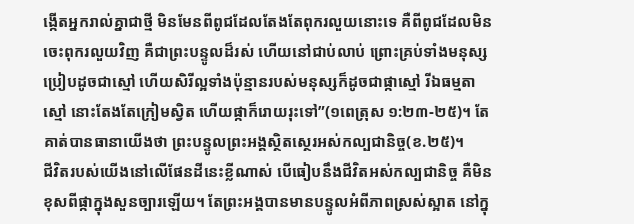ង្កើតអ្នករាល់គ្នាជាថ្មី មិនមែនពីពូជដែលតែងតែពុករលួយនោះទេ គឺពីពូជដែលមិនចេះពុករលួយវិញ គឺជាព្រះបន្ទូលដ៏រស់ ហើយនៅជាប់លាប់ ព្រោះគ្រប់ទាំងមនុស្ស ប្រៀបដូចជាស្មៅ ហើយសិរីល្អទាំងប៉ុន្មានរបស់មនុស្សក៏ដូចជាផ្កាស្មៅ រីឯធម្មតាស្មៅ នោះតែងតែក្រៀមស្វិត ហើយផ្កាក៏រោយរុះទៅ”(១ពេត្រុស ១:២៣-២៥)។ តែគាត់បានធានាយើងថា ព្រះបន្ទូលព្រះអង្គស្ថិតស្ថេរអស់កល្បជានិច្ច(ខ.២៥)។
ជីវិតរបស់យើងនៅលើផែនដីនេះខ្លីណាស់ បើធៀបនឹងជីវិតអស់កល្បជានិច្ច គឺមិនខុសពីផ្កាក្នុងសួនច្បារឡើយ។ តែព្រះអង្គបានមានបន្ទូលអំពីភាពស្រស់ស្អាត នៅក្នុ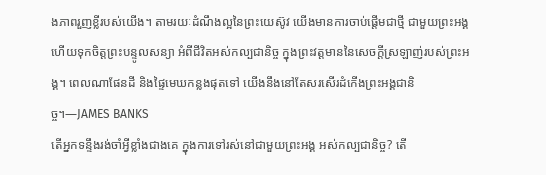ងភាពរួញខ្លីរបស់យើង។ តាមរយៈដំណឹងល្អនៃព្រះយេស៊ូវ យើងមានការចាប់ផ្តើមជាថ្មី ជាមួយព្រះអង្គ ហើយទុកចិត្តព្រះបន្ទូលសន្យា អំពីជីវិតអស់កល្បជានិច្ច ក្នុងព្រះវត្តមាននៃសេចក្តីស្រឡាញ់របស់ព្រះអង្គ។ ពេលណាផែនដី និងផ្ទៃមេឃកន្លងផុតទៅ យើងនឹងនៅតែសរសើរដំកើងព្រះអង្គជានិច្ច។—JAMES BANKS
តើអ្នកទន្ទឹងរង់ចាំអ្វីខ្លាំងជាងគេ ក្នុងការទៅរស់នៅជាមួយព្រះអង្គ អស់កល្បជានិច្ច? តើ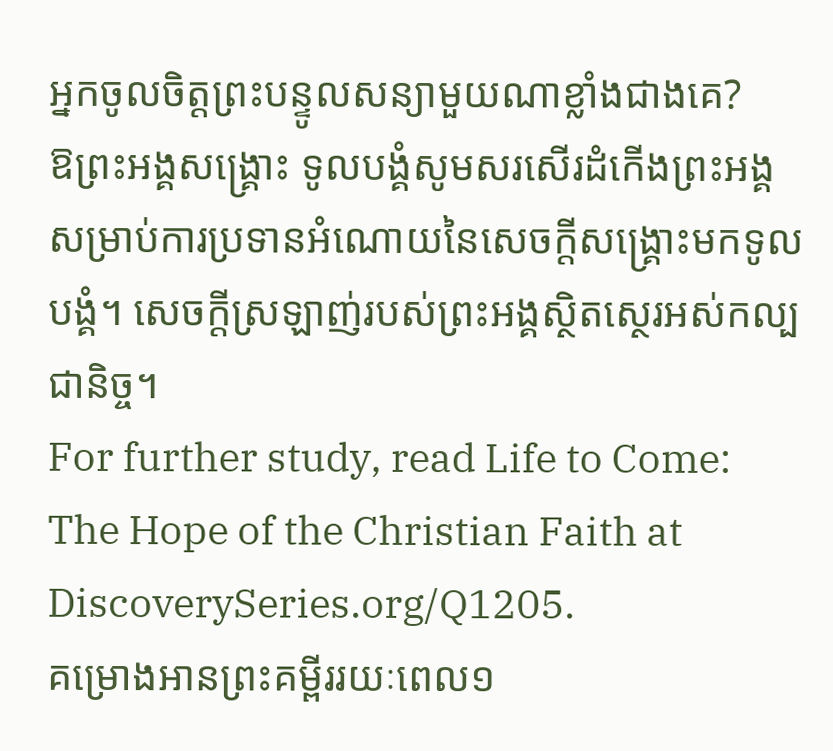អ្នកចូលចិត្តព្រះបន្ទូលសន្យាមួយណាខ្លាំងជាងគេ?
ឱព្រះអង្គសង្រ្គោះ ទូលបង្គំសូមសរសើរដំកើងព្រះអង្គ សម្រាប់ការប្រទានអំណោយនៃសេចក្តីសង្រ្គោះមកទូលបង្គំ។ សេចក្តីស្រឡាញ់របស់ព្រះអង្គស្ថិតស្ថេរអស់កល្បជានិច្ច។
For further study, read Life to Come: The Hope of the Christian Faith at DiscoverySeries.org/Q1205.
គម្រោងអានព្រះគម្ពីររយៈពេល១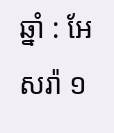ឆ្នាំ : អែសរ៉ា ១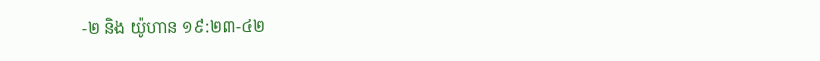-២ និង យ៉ូហាន ១៩:២៣-៤២